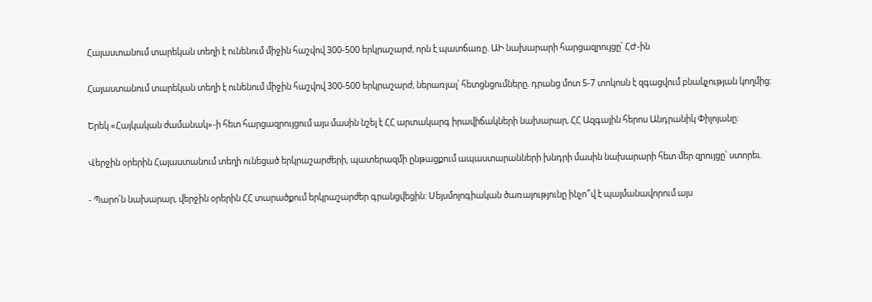Հայաստանում տարեկան տեղի է ունենում միջին հաշվով 300-500 երկրաշարժ, որն է պատճառը. ԱԻ նախարարի հարցազրույցը՝ ՀԺ-ին

Հայաստանում տարեկան տեղի է ունենում միջին հաշվով 300-500 երկրաշարժ, ներառյալ՝ հետցնցումները. դրանց մոտ 5-7 տոկոսն է զգացվում բնակչության կողմից:

Երեկ «Հայկական ժամանակ»-ի հետ հարցազրույցում այս մասին նշել է ՀՀ արտակարգ իրավիճակների նախարար, ՀՀ Ազգային հերոս Անդրանիկ Փիլոյանը:

Վերջին օրերին Հայաստանում տեղի ունեցած երկրաշարժերի, պատերազմի ընթացքում ապաստարանների խնդրի մասին նախարարի հետ մեր զրույցը՝ ստորեւ.

- Պարո՛ն նախարար, վերջին օրերին ՀՀ տարածքում երկրաշարժեր գրանցվեցին: Սեյսմոլոգիական ծառայությունը ինչո՞վ է պայմանավորում այս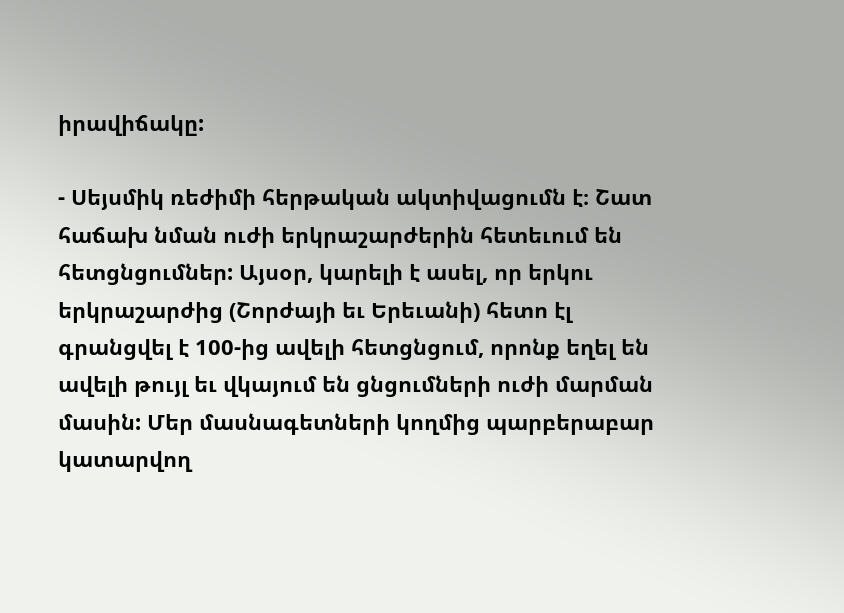իրավիճակը:

- Սեյսմիկ ռեժիմի հերթական ակտիվացումն է։ Շատ հաճախ նման ուժի երկրաշարժերին հետեւում են հետցնցումներ: Այսօր, կարելի է ասել, որ երկու երկրաշարժից (Շորժայի եւ Երեւանի) հետո էլ գրանցվել է 100-ից ավելի հետցնցում, որոնք եղել են ավելի թույլ եւ վկայում են ցնցումների ուժի մարման մասին: Մեր մասնագետների կողմից պարբերաբար կատարվող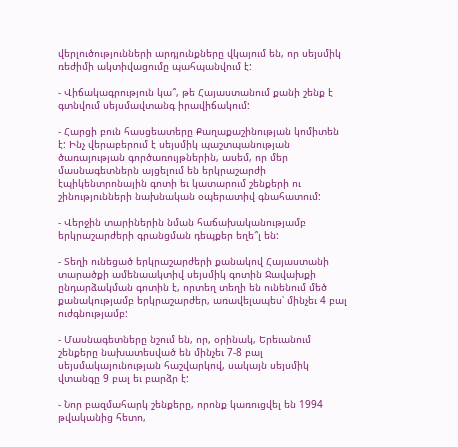վերլուծությունների արդյունքները վկայում են, որ սեյսմիկ ռեժիմի ակտիվացումը պահպանվում է:

- Վիճակագրություն կա՞, թե Հայաստանում քանի շենք է գտնվում սեյսմավտանգ իրավիճակում:

- Հարցի բուն հասցեատերը Քաղաքաշինության կոմիտեն է: Ինչ վերաբերում է սեյսմիկ պաշտպանության ծառայության գործառույթներին, ասեմ, որ մեր մասնագետներն այցելում են երկրաշարժի էպիկենտրոնային գոտի եւ կատարում շենքերի ու շինությունների նախնական օպերատիվ գնահատում:

- Վերջին տարիներին նման հաճախականությամբ երկրաշարժերի գրանցման դեպքեր եղե՞լ են:

- Տեղի ունեցած երկրաշարժերի քանակով Հայաստանի տարածքի ամենաակտիվ սեյսմիկ գոտին Ջավախքի ընդարձակման գոտին է, որտեղ տեղի են ունենում մեծ քանակությամբ երկրաշարժեր, առավելապես՝ մինչեւ 4 բալ ուժգնությամբ:

- Մասնագետները նշում են, որ, օրինակ, Երեւանում շենքերը նախատեսված են մինչեւ 7-8 բալ սեյսմակայունության հաշվարկով, սակայն սեյսմիկ վտանգը 9 բալ եւ բարձր է:

- Նոր բազմահարկ շենքերը, որոնք կառուցվել են 1994 թվականից հետո,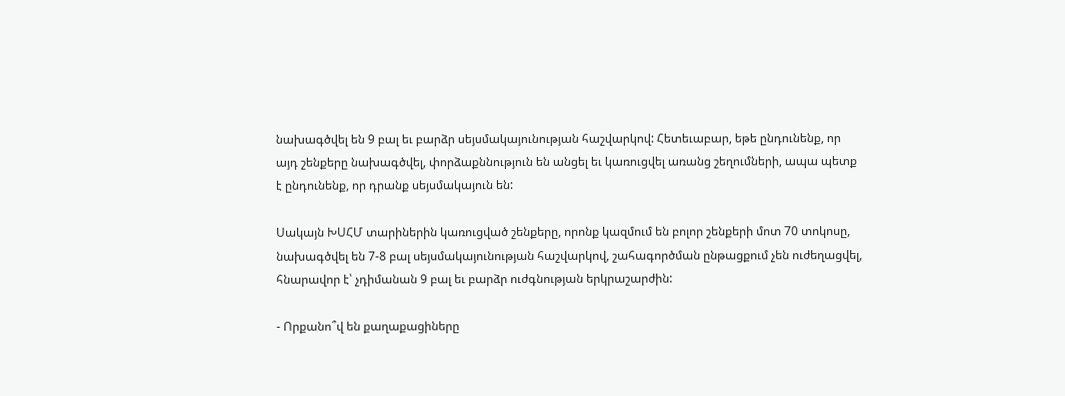նախագծվել են 9 բալ եւ բարձր սեյսմակայունության հաշվարկով: Հետեւաբար, եթե ընդունենք, որ այդ շենքերը նախագծվել, փորձաքննություն են անցել եւ կառուցվել առանց շեղումների, ապա պետք է ընդունենք, որ դրանք սեյսմակայուն են:

Սակայն ԽՍՀՄ տարիներին կառուցված շենքերը, որոնք կազմում են բոլոր շենքերի մոտ 70 տոկոսը, նախագծվել են 7-8 բալ սեյսմակայունության հաշվարկով, շահագործման ընթացքում չեն ուժեղացվել, հնարավոր է՝ չդիմանան 9 բալ եւ բարձր ուժգնության երկրաշարժին:

- Որքանո՞վ են քաղաքացիները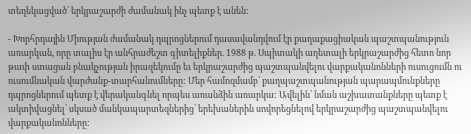տեղեկացված՝ երկրաշարժի ժամանակ ինչ պետք է անեն:

- Խորհրդային Միության ժամանակ դպրոցներում դասավանդվում էր քաղաքացիական պաշտպանություն առարկան, որը տալիս էր անհրաժեշտ գիտելիքներ. 1988 թ. Սպիտակի աղետալի երկրաշարժից հետո նոր թափ ստացան բնակչության իրազեկումը եւ երկրաշարժից պաշտպանվելու վարքականոնների ուսուցումն ու ուսումնական վարժանք-տարհանումները: Մեր համոզմամբ՝ քաղպաշտպանության պարապմունքները դպրոցներում պետք է վերականգնել որպես առանձին առարկա: Ավելին՝ նման աշխատանքները պետք է ակտիվացնել՝ սկսած մանկապարտեզներից՝ երեխաներին սովորեցնելով երկրաշարժից պաշտպանվելու վարքականոնները: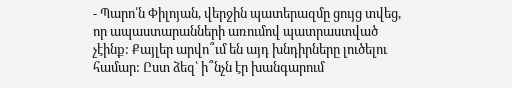- Պարո՛ն Փիլոյան, վերջին պատերազմը ցույց տվեց, որ ապաստարանների առումով պատրաստված չէինք: Քայլեր արվո՞ւմ են այդ խնդիրները լուծելու համար: Ըստ ձեզ՝ ի՞նչն էր խանգարում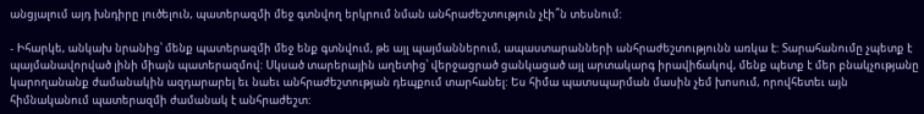անցյալում այդ խնդիրը լուծելուն, պատերազմի մեջ գտնվող երկրում նման անհրաժեշտություն չէի՞ն տեսնում:

- Իհարկե, անկախ նրանից՝ մենք պատերազմի մեջ ենք գտնվում, թե այլ պայմաններում, ապաստարանների անհրաժեշտությունն առկա է: Տարահանումը չպետք է պայմանավորված լինի միայն պատերազմով: Սկսած տարերային աղետից՝ վերջացրած ցանկացած այլ արտակարգ իրավիճակով, մենք պետք է մեր բնակչությանը կարողանանք ժամանակին ազդարարել եւ նաեւ անհրաժեշտության դեպքում տարհանել: Ես հիմա պատսպարման մասին չեմ խոսում, որովհետեւ այն հիմնականում պատերազմի ժամանակ է անհրաժեշտ: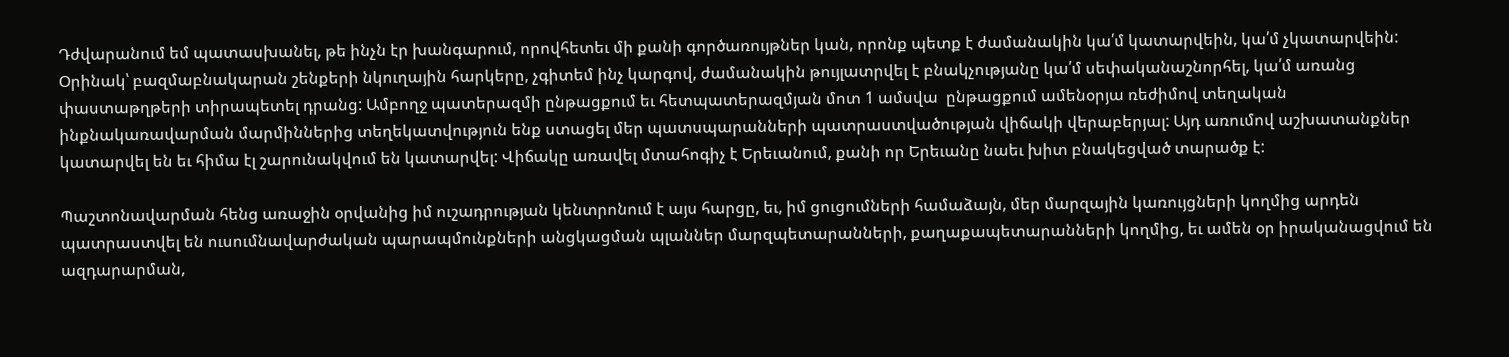Դժվարանում եմ պատասխանել, թե ինչն էր խանգարում, որովհետեւ մի քանի գործառույթներ կան, որոնք պետք է ժամանակին կա՛մ կատարվեին, կա՛մ չկատարվեին: Օրինակ՝ բազմաբնակարան շենքերի նկուղային հարկերը, չգիտեմ ինչ կարգով, ժամանակին թույլատրվել է բնակչությանը կա՛մ սեփականաշնորհել, կա՛մ առանց փաստաթղթերի տիրապետել դրանց: Ամբողջ պատերազմի ընթացքում եւ հետպատերազմյան մոտ 1 ամսվա  ընթացքում ամենօրյա ռեժիմով տեղական ինքնակառավարման մարմիններից տեղեկատվություն ենք ստացել մեր պատսպարանների պատրաստվածության վիճակի վերաբերյալ: Այդ առումով աշխատանքներ կատարվել են եւ հիմա էլ շարունակվում են կատարվել: Վիճակը առավել մտահոգիչ է Երեւանում, քանի որ Երեւանը նաեւ խիտ բնակեցված տարածք է:

Պաշտոնավարման հենց առաջին օրվանից իմ ուշադրության կենտրոնում է այս հարցը, եւ, իմ ցուցումների համաձայն, մեր մարզային կառույցների կողմից արդեն պատրաստվել են ուսումնավարժական պարապմունքների անցկացման պլաններ մարզպետարանների, քաղաքապետարանների կողմից, եւ ամեն օր իրականացվում են ազդարարման,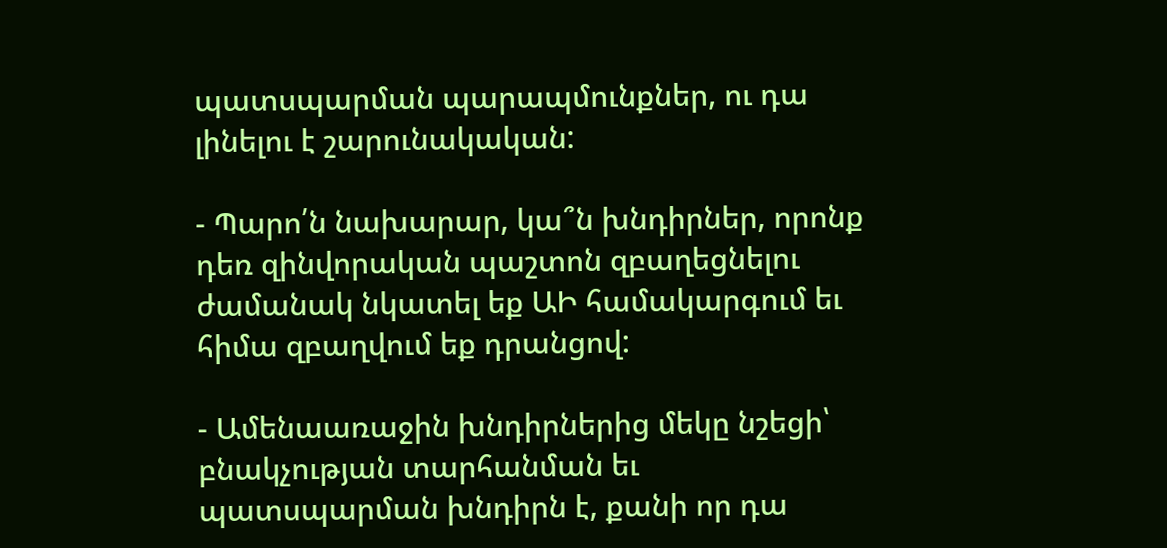պատսպարման պարապմունքներ, ու դա լինելու է շարունակական:

- Պարո՛ն նախարար, կա՞ն խնդիրներ, որոնք դեռ զինվորական պաշտոն զբաղեցնելու ժամանակ նկատել եք ԱԻ համակարգում եւ հիմա զբաղվում եք դրանցով:

- Ամենաառաջին խնդիրներից մեկը նշեցի՝ բնակչության տարհանման եւ պատսպարման խնդիրն է, քանի որ դա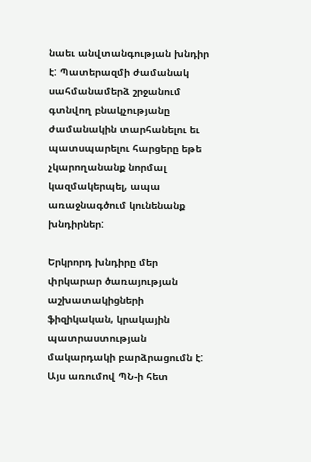նաեւ անվտանգության խնդիր է: Պատերազմի ժամանակ սահմանամերձ շրջանում գտնվող բնակչությանը ժամանակին տարհանելու եւ պատսպարելու հարցերը եթե չկարողանանք նորմալ կազմակերպել, ապա առաջնագծում կունենանք խնդիրներ:

Երկրորդ խնդիրը մեր փրկարար ծառայության աշխատակիցների ֆիզիկական, կրակային պատրաստության մակարդակի բարձրացումն է: Այս առումով ՊՆ-ի հետ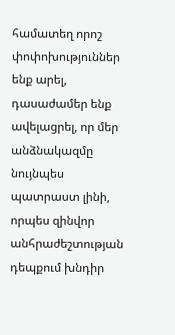համատեղ որոշ փոփոխություններ ենք արել, դասաժամեր ենք ավելացրել, որ մեր անձնակազմը նույնպես պատրաստ լինի, որպես զինվոր անհրաժեշտության դեպքում խնդիր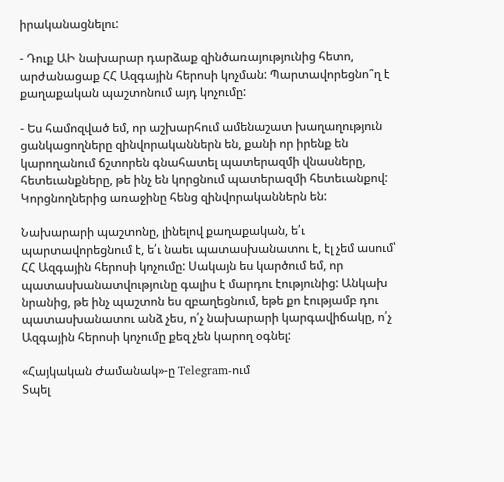իրականացնելու:

- Դուք ԱԻ նախարար դարձաք զինծառայությունից հետո, արժանացաք ՀՀ Ազգային հերոսի կոչման: Պարտավորեցնո՞ղ է քաղաքական պաշտոնում այդ կոչումը:

- Ես համոզված եմ, որ աշխարհում ամենաշատ խաղաղություն ցանկացողները զինվորականներն են, քանի որ իրենք են կարողանում ճշտորեն գնահատել պատերազմի վնասները, հետեւանքները, թե ինչ են կորցնում պատերազմի հետեւանքով: Կորցնողներից առաջինը հենց զինվորականներն են:

Նախարարի պաշտոնը, լինելով քաղաքական, ե՛ւ պարտավորեցնում է, ե՛ւ նաեւ պատասխանատու է, էլ չեմ ասում՝ ՀՀ Ազգային հերոսի կոչումը: Սակայն ես կարծում եմ, որ պատասխանատվությունը գալիս է մարդու էությունից: Անկախ նրանից, թե ինչ պաշտոն ես զբաղեցնում, եթե քո էությամբ դու պատասխանատու անձ չես, ո՛չ նախարարի կարգավիճակը, ո՛չ Ազգային հերոսի կոչումը քեզ չեն կարող օգնել:

«Հայկական Ժամանակ»-ը Telegram-ում
Տպել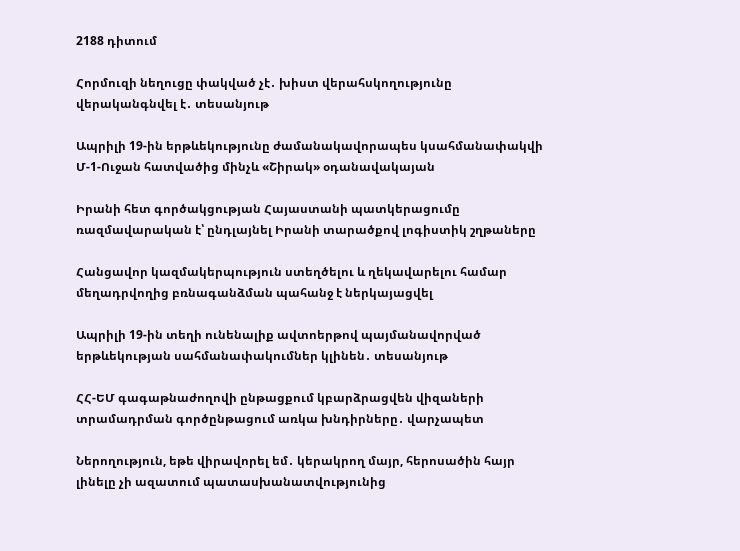2188 դիտում

Հորմուզի նեղուցը փակված չէ․ խիստ վերահսկողությունը վերականգնվել է․ տեսանյութ

Ապրիլի 19-ին երթևեկությունը ժամանակավորապես կսահմանափակվի Մ-1-Ուջան հատվածից մինչև «Շիրակ» օդանավակայան

Իրանի հետ գործակցության Հայաստանի պատկերացումը ռազմավարական է՝ ընդլայնել Իրանի տարածքով լոգիստիկ շղթաները

Հանցավոր կազմակերպություն ստեղծելու և ղեկավարելու համար մեղադրվողից բռնագանձման պահանջ է ներկայացվել

Ապրիլի 19-ին տեղի ունենալիք ավտոերթով պայմանավորված երթևեկության սահմանափակումներ կլինեն․ տեսանյութ

ՀՀ-ԵՄ գագաթնաժողովի ընթացքում կբարձրացվեն վիզաների տրամադրման գործընթացում առկա խնդիրները․ վարչապետ

Ներողություն, եթե վիրավորել եմ․ կերակրող մայր, հերոսածին հայր լինելը չի ազատում պատասխանատվությունից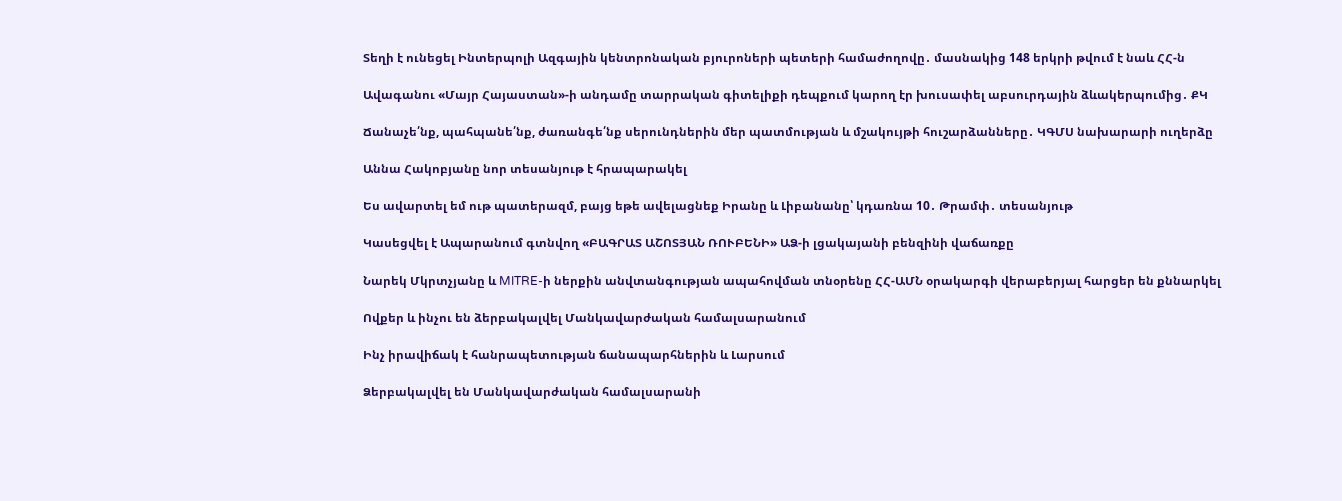Տեղի է ունեցել Ինտերպոլի Ազգային կենտրոնական բյուրոների պետերի համաժողովը․ մասնակից 148 երկրի թվում է նաև ՀՀ-ն

Ավագանու «Մայր Հայաստան»-ի անդամը տարրական գիտելիքի դեպքում կարող էր խուսափել աբսուրդային ձևակերպումից․ ՔԿ

Ճանաչե՛նք, պահպանե՛նք, ժառանգե՛նք սերունդներին մեր պատմության և մշակույթի հուշարձանները․ ԿԳՄՍ նախարարի ուղերձը

Աննա Հակոբյանը նոր տեսանյութ է հրապարակել

Ես ավարտել եմ ութ պատերազմ, բայց եթե ավելացնեք Իրանը և Լիբանանը՝ կդառնա 10․ Թրամփ․ տեսանյութ

Կասեցվել է Ապարանում գտնվող «ԲԱԳՐԱՏ ԱՇՈՏՅԱՆ ՌՈՒԲԵՆԻ» ԱՁ-ի լցակայանի բենզինի վաճառքը

Նարեկ Մկրտչյանը և MITRE-ի ներքին անվտանգության ապահովման տնօրենը ՀՀ-ԱՄՆ օրակարգի վերաբերյալ հարցեր են քննարկել

Ովքեր և ինչու են ձերբակալվել Մանկավարժական համալսարանում

Ինչ իրավիճակ է հանրապետության ճանապարհներին և Լարսում

Ձերբակալվել են Մանկավարժական համալսարանի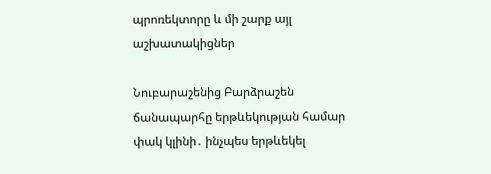պրոռեկտորը և մի շարք այլ աշխատակիցներ

Նուբարաշենից Բարձրաշեն ճանապարհը երթևեկության համար փակ կլինի․ ինչպես երթևեկել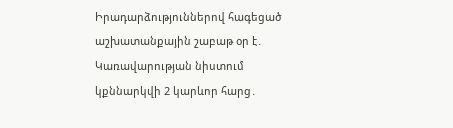Իրադարձություններով հագեցած աշխատանքային շաբաթ օր է․ Կառավարության նիստում կքննարկվի 2 կարևոր հարց․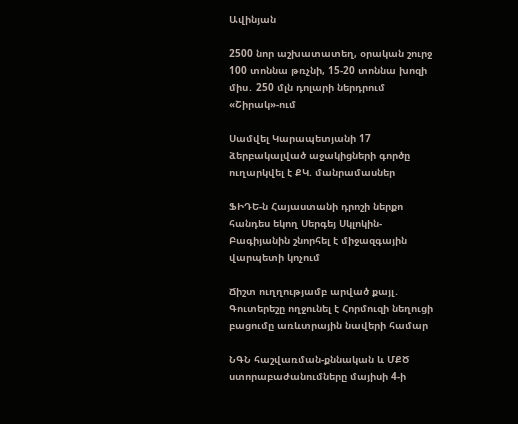Ավինյան

2500 նոր աշխատատեղ, օրական շուրջ 100 տոննա թռչնի, 15-20 տոննա խոզի միս․ 250 մլն դոլարի ներդրում «Շիրակ»-ում

Սամվել Կարապետյանի 17 ձերբակալված աջակիցների գործը ուղարկվել է ՔԿ. մանրամասներ

ՖԻԴԵ-ն Հայաստանի դրոշի ներքո հանդես եկող Սերգեյ Սկլոկին-Բագիյանին շնորհել է միջազգային վարպետի կոչում

Ճիշտ ուղղությամբ արված քայլ․ Գուտերեշը ողջունել է Հորմուզի նեղուցի բացումը առևտրային նավերի համար

ՆԳՆ հաշվառման-քննական և ՄՔԾ ստորաբաժանումները մայիսի 4-ի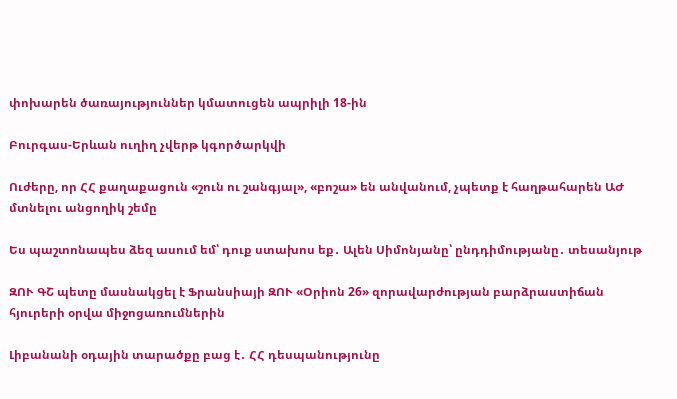փոխարեն ծառայություններ կմատուցեն ապրիլի 18-ին

Բուրգաս-Երևան ուղիղ չվերթ կգործարկվի

Ուժերը, որ ՀՀ քաղաքացուն «շուն ու շանգյալ», «բոշա» են անվանում, չպետք է հաղթահարեն ԱԺ մտնելու անցողիկ շեմը

Ես պաշտոնապես ձեզ ասում եմ՝ դուք ստախոս եք․ Ալեն Սիմոնյանը՝ ընդդիմությանը․ տեսանյութ

ԶՈՒ ԳՇ պետը մասնակցել է Ֆրանսիայի ԶՈՒ «Օրիոն 26» զորավարժության բարձրաստիճան հյուրերի օրվա միջոցառումներին

Լիբանանի օդային տարածքը բաց է․ ՀՀ դեսպանությունը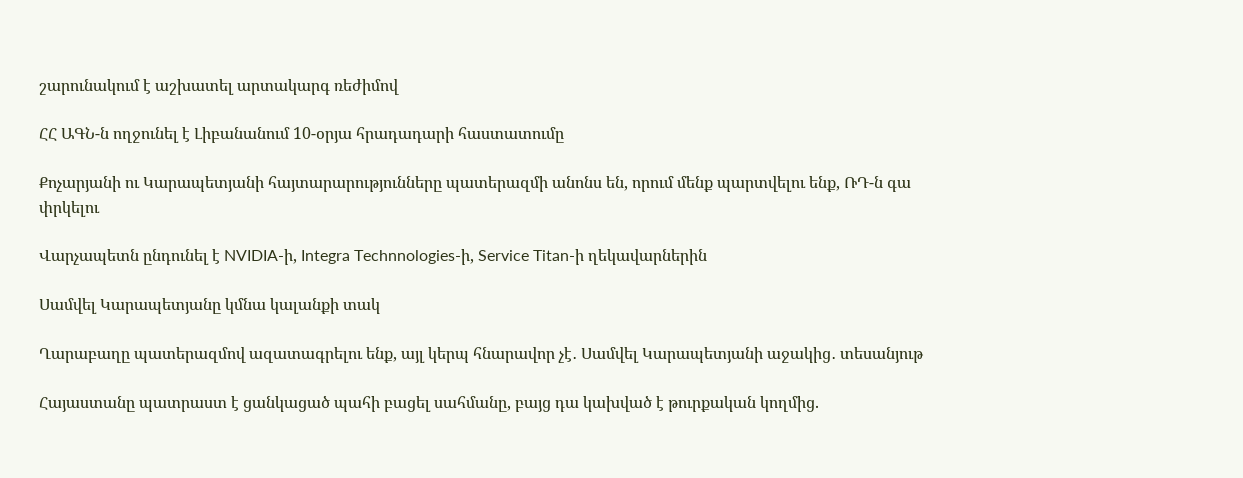շարունակում է աշխատել արտակարգ ռեժիմով

ՀՀ ԱԳՆ-ն ողջունել է Լիբանանում 10-օրյա հրադադարի հաստատումը

Քոչարյանի ու Կարապետյանի հայտարարությունները պատերազմի անոնս են, որում մենք պարտվելու ենք, ՌԴ-ն գա փրկելու

Վարչապետն ընդունել է NVIDIA-ի, Integra Technnologies-ի, Service Titan-ի ղեկավարներին

Սամվել Կարապետյանը կմնա կալանքի տակ

Ղարաբաղը պատերազմով ազատագրելու ենք, այլ կերպ հնարավոր չէ․ Սամվել Կարապետյանի աջակից․ տեսանյութ

Հայաստանը պատրաստ է ցանկացած պահի բացել սահմանը, բայց դա կախված է թուրքական կողմից.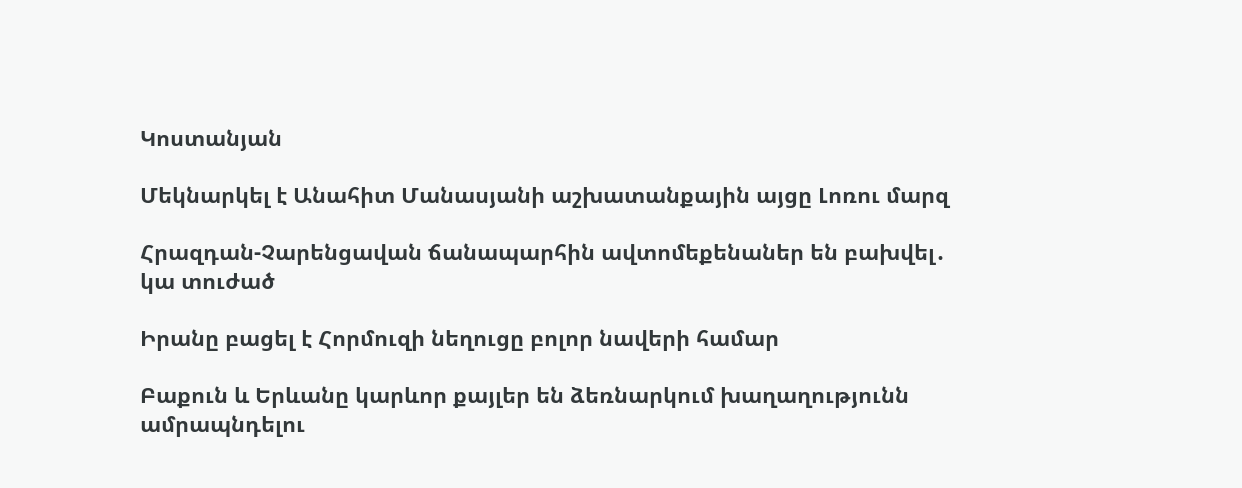Կոստանյան

Մեկնարկել է Անահիտ Մանասյանի աշխատանքային այցը Լոռու մարզ

Հրազդան-Չարենցավան ճանապարհին ավտոմեքենաներ են բախվել․ կա տուժած

Իրանը բացել է Հորմուզի նեղուցը բոլոր նավերի համար

Բաքուն և Երևանը կարևոր քայլեր են ձեռնարկում խաղաղությունն ամրապնդելու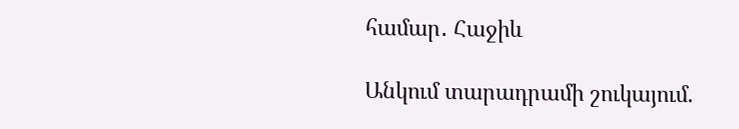համար․ Հաջիև

Անկում տարադրամի շուկայում.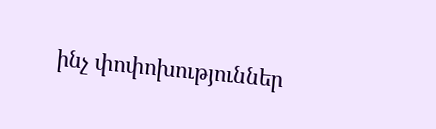ինչ փոփոխություններ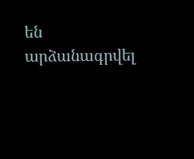են արձանագրվել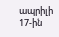ապրիլի 17-ին